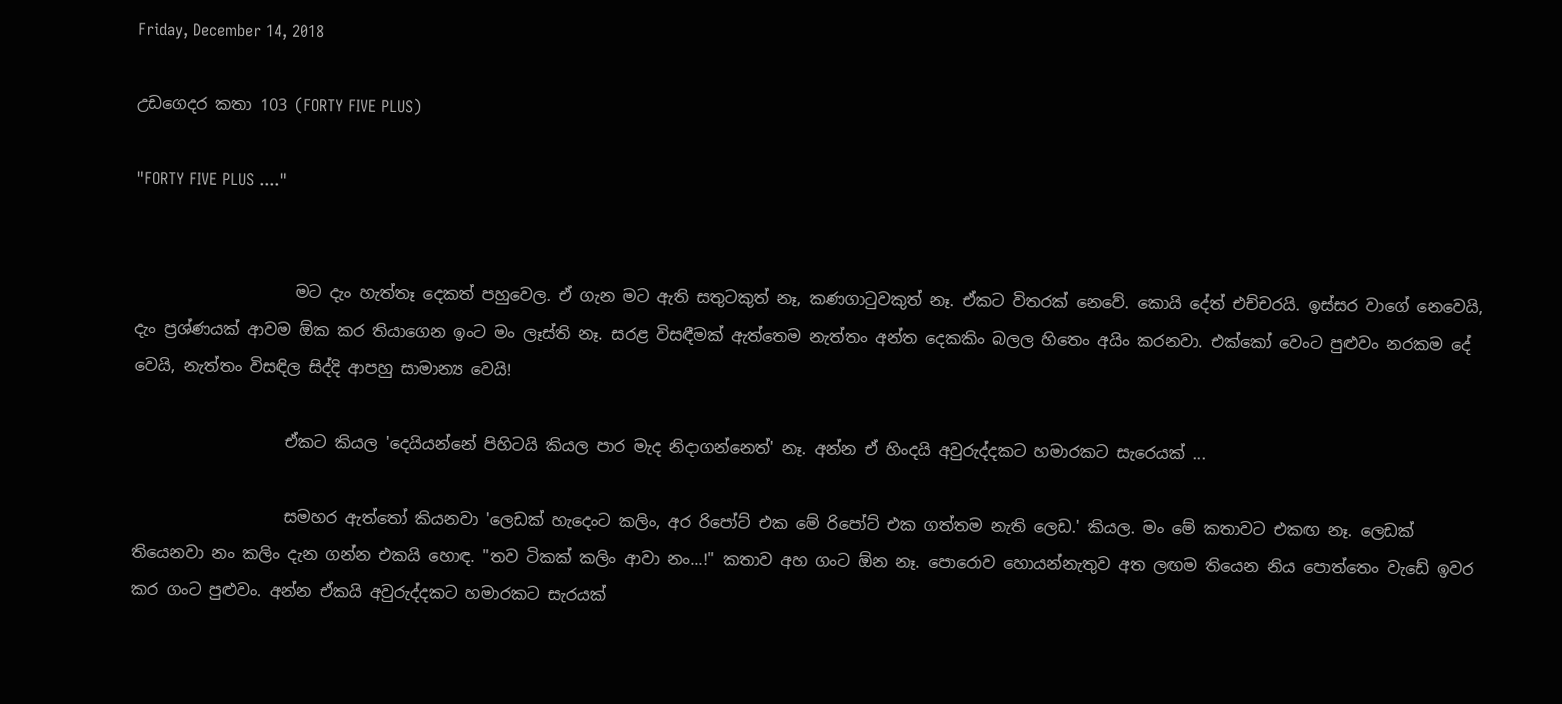Friday, December 14, 2018

උඩගෙදර කතා 103 (FORTY FIVE PLUS)

"FORTY FIVE PLUS ...."


                    මට දැං හැත්තෑ දෙකත් පහුවෙල. ඒ ගැන මට ඇති සතුටකුත් නෑ, කණගාටුවකුත් නෑ. ඒකට විතරක් නෙවේ. කොයි දේත් එච්චරයි. ඉස්සර වාගේ නෙවෙයි, දැං ප්‍රශ්ණයක් ආවම ඕක කර තියාගෙන ඉංට මං ලෑස්ති නෑ. සරළ විසඳීමක් ඇත්තෙම නැත්තං අන්ත දෙකකිං බලල හිතෙං අයිං කරනවා. එක්කෝ වෙංට පුළුවං නරකම දේ වෙයි, නැත්තං විසඳිල සිද්දි ආපහු සාමාන්‍ය වෙයි!

                   ඒකට කියල 'දෙයියන්නේ පිහිටයි කියල පාර මැද නිදාගන්නෙත්' නෑ. අන්න ඒ හිංදයි අවුරුද්දකට හමාරකට සැරෙයක් ...

                   සමහර ඇත්තෝ කියනවා 'ලෙඩක් හැදෙංට කලිං, අර රිපෝට් එක මේ රිපෝට් එක ගත්තම නැති ලෙඩ.' කියල. මං මේ කතාවට එකඟ නෑ. ලෙඩක් තියෙනවා නං කලිං දැන ගන්න එකයි හොඳ. "තව ටිකක් කලිං ආවා නං...!" කතාව අහ ගංට ඕන නෑ. පොරොව හොයන්නැතුව අත ලඟම තියෙන නිය පොත්තෙං වැඩේ ඉවර කර ගංට පුළුවං. අන්න ඒකයි අවුරුද්දකට හමාරකට සැරයක්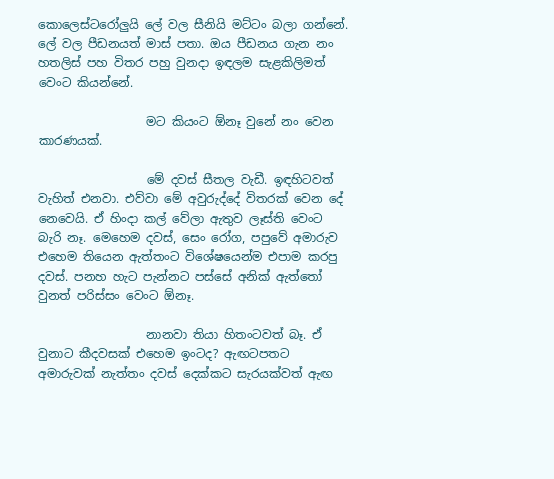කොලෙස්ටරෝලුයි ලේ වල සීනියි මට්ටං බලා ගන්නේ. ලේ වල පීඩනයත් මාස් පතා. ඔය පීඩනය ගැන නං හතලිස් පහ විතර පහු වුනදා ඉඳලම සැළකිලිමත් වෙංට කියන්නේ.

                  මට කියංට ඕනෑ වුනේ නං වෙන කාරණයක්.

                  මේ දවස් සීතල වැඩී. ඉඳහිටවත් වැහිත් එනවා. එව්වා මේ අවුරුද්දේ විතරක් වෙන දේ නෙවෙයි. ඒ හිංදා කල් වේලා ඇතුව ලෑස්ති වෙංට බැරි නෑ. මෙහෙම දවස්, සෙං රෝග, පපුවේ අමාරුව එහෙම තියෙන ඇත්තංට විශේෂයෙන්ම එපාම කරපු දවස්. පනහ හැට පැන්නට පස්සේ අනික් ඇත්තෝ වුනත් පරිස්සං වෙංට ඕනෑ.

                  නානවා ති‍යා හිතංටවත් බෑ. ඒ වුනාට කීදවසක් එහෙම ඉංටද? ඇඟටපතට අමාරුවක් නැත්තං දවස් දෙක්කට සැරයක්වත් ඇඟ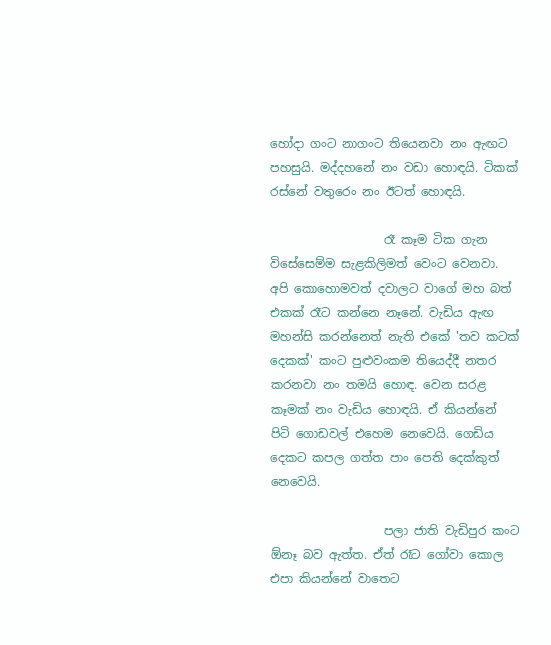හෝදා ගංට නාගංට තියෙනවා නං ඇඟට පහසුයි. මද්දහනේ නං වඩා හොඳයි. ටිකක් රස්නේ වතුරෙං නං ඊටත් හොඳයි.

                   රෑ කෑම ටික ගැන විසේසෙම්ම සැළකිලිමත් වෙංට වෙනවා. අපි කොහොමවත් දවාලට වාගේ මහ බත් එකක් රෑට කන්නෙ නෑනේ. වැඩිය ඇඟ මහන්සි කරන්නෙත් නැති එකේ 'තව කටක් දෙකක්' කංට පුළුවංකම තියෙද්දී නතර කරනවා නං තමයි හොඳ. වෙන සරළ කෑමක් නං වැඩිය හොඳයි. ඒ කියන්නේ පිටි ගොඩවල් එහෙම නෙවෙයි. ගෙඩිය දෙකට කපල ගත්ත පාං පෙති දෙක්කුත් නෙවෙයි.

                   පලා ජාති වැඩිපුර කංට ඕනෑ බව ඇත්ත. ඒත් රෑට ගෝවා කොල එපා කියන්නේ වාතෙට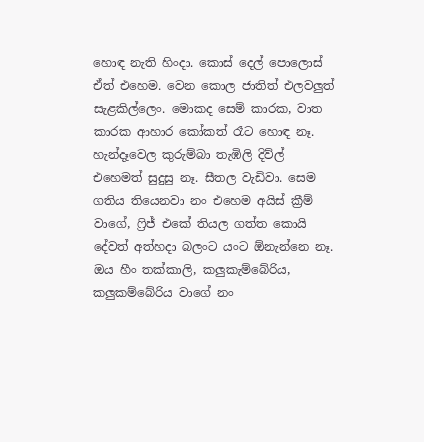හොඳ නැති හිංදා. කොස් දෙල් පොලොස් ඒත් එහෙම. වෙන කොල ජාතිත් එලවලුත් සැළකිල්ලෙං. මොකද සෙම් කාරක, වාත කාරක ආහාර කෝකත් රෑට හොඳ නෑ. හැන්දෑවෙල කුරුම්බා තැඹිලි දිව්ල් එහෙමත් සුදුසු නෑ. සීතල වැඩිවා. සෙම ගතිය තියෙනවා නං එහෙම අයිස් ක්‍රීම් වාගේ, ෆ්‍රිජ් එකේ තියල ගත්ත කොයි දේවත් අත්හදා බලංට යංට ඕනැන්නෙ නෑ. ඔය හීං තක්කාලි, කලුකැම්බේරිය, කලුකම්බේරිය වාගේ නං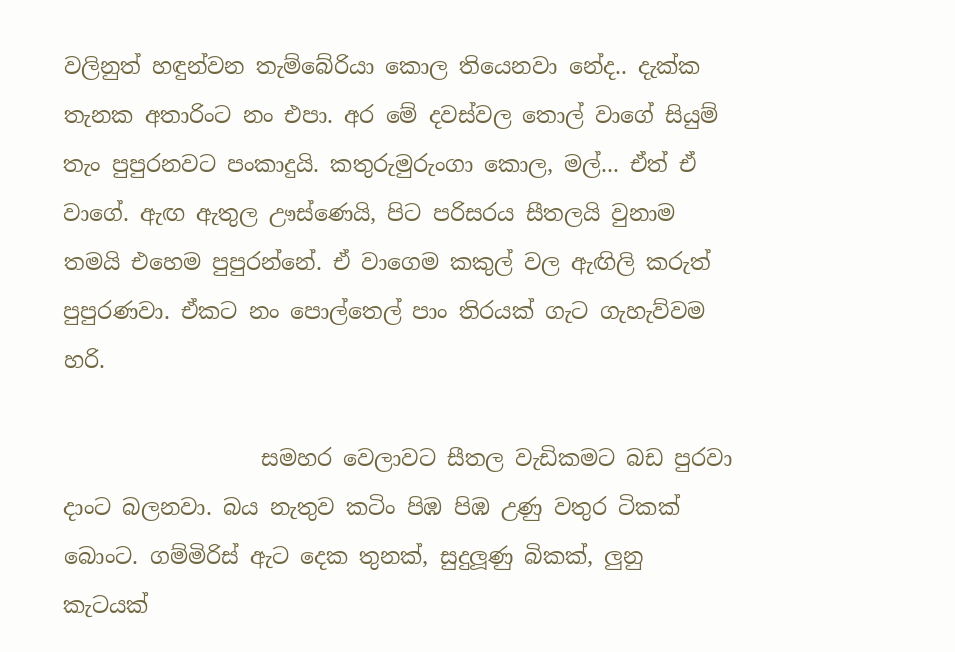වලිනුත් හඳුන්වන තැම්බේරියා කොල තියෙනවා නේද.. දැක්ක තැනක අතාරිංට නං එපා. අර මේ දවස්වල තොල් වාගේ සියුම් තැං පුපුරනවට පංකාදුයි. කතුරුමුරුංගා කොල, මල්... ඒත් ඒ වාගේ. ඇඟ ඇතුල ඌස්ණෙයි, පිට පරිසරය සීතලයි වුනාම තමයි එහෙම පුපුරන්නේ. ඒ වාගෙම කකුල් වල ඇඟිලි කරුත් පුපුරණවා. ඒකට නං පොල්තෙල් පාං තිරයක් ගැට ගැහැව්වම හරි.

                  සමහර වෙලාවට සීතල වැඩිකමට බඩ පුරවා දාංට බලනවා. බය නැතුව කටිං පිඹ පිඹ උණු වතුර ටිකක් බොංට. ගම්මිරිස් ඇට දෙක තුනක්, සුදුලූණු බිකක්, ලුනු කැටයක්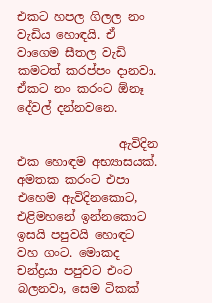එකට හපල ගිලල නං වැඩිය හොඳයි. ඒ වාගෙම සීතල වැඩි කමටත් කරප්පං දානවා. ඒකට නං කරංට ඕනෑ දේවල් දන්නවනෙ.

                 ඇවිදින එක හොඳම අභ්‍යාසයක්. අමතක කරංට එපා එහෙම ඇවිදිනකොට, එළිමහනේ ඉන්නකොට ඉසයි පපුවයි හොඳට වහ ගංට. මොකද චන්ද්‍රයා පපුවට එංට බලනවා, සෙම ටිකක්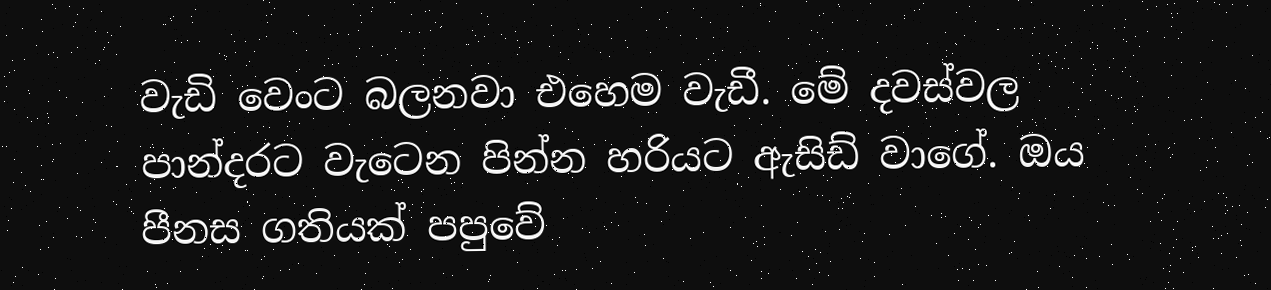වැඩි වෙංට බලනවා එහෙම වැඩී. මේ දවස්වල පාන්දරට වැටෙන පින්න හරියට ඇසිඩ් වාගේ. ඔය පීනස ගතියක් පපුවේ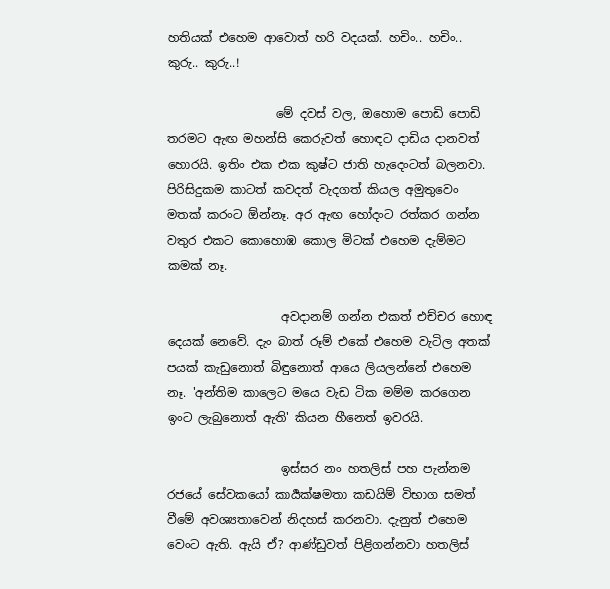හතියක් එහෙම ආවොත් හරි වදයක්. හචිං.. හචිං.. කුරු.. කුරු..!

                  මේ දවස් වල, ඔහොම පොඩි පොඩි තරමට ඇඟ මහන්සි කෙරුවත් හොඳට දාඩිය දානවත් හොරයි. ඉතිං එක එක කුෂ්ට ජාති හැදෙංටත් බලනවා. පිරිසිදුකම කාටත් කවදත් වැදගත් කියල අමුතුවෙං මතක් කරංට ඕන්නෑ. අර ඇඟ හෝදංට රත්කර ගන්න වතුර එකට කොහොඹ කොල මිටක් එහෙම දැම්මට කමක් නෑ.

                   අවදානම් ගන්න එකත් එච්චර හොඳ දෙයක් නෙවේ. දැං බාත් රූම් එකේ එහෙම වැටිල අතක් පයක් කැඩුනොත් බිඳුනොත් ආයෙ ලියලන්නේ එහෙම නෑ. 'අන්තිම කාලෙට මයෙ වැඩ ටික මම්ම කරගෙන ඉංට ලැබුනොත් ඇති' කියන හීනෙත් ඉවරයි.

                   ඉස්සර නං හතලිස් පහ පැන්නම රජයේ සේවකයෝ කාර්‍යක්ෂමතා කඩයිම් විභාග සමත් වීමේ අවශ්‍යතාවෙන් නිදහස් කරනවා. දැනුත් එහෙම වෙංට ඇති. ඇයි ඒ? ආණ්ඩුවත් පිළිගන්නවා හතලිස්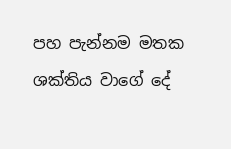පහ පැන්නම මතක ශක්තිය වාගේ දේ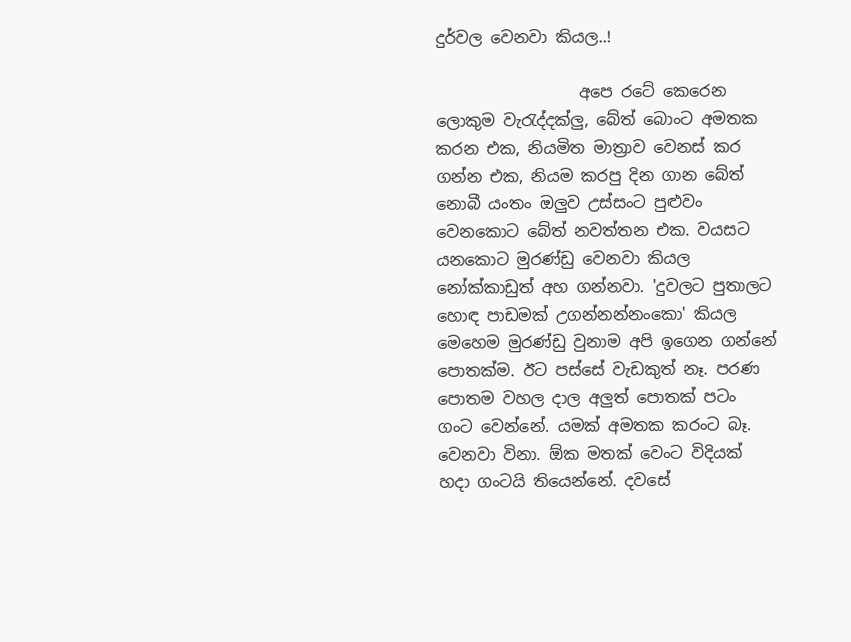දුර්වල වෙනවා කියල..!

                  අපෙ රටේ කෙරෙන ලොකුම වැරැද්දක්ලු, බේත් බොංට අමතක කරන එක, නියමිත මාත්‍රාව වෙනස් කර ගන්න එක, නියම කරපු දින ගාන බේත් නොබී යංතං ඔලුව උස්සංට පුළුවං වෙනකොට බේත් නවත්තන එක. වයසට යනකොට මුරණ්ඩු වෙනවා කියල නෝක්කාඩුත් අහ ගන්නවා. 'දුවලට පුතාලට හොඳ පාඩමක් උගන්නන්නංකො' කියල මෙහෙම මුරණ්ඩු වුනාම අපි ඉගෙන ගන්නේ පොතක්ම. ඊට පස්සේ වැඩකුත් නෑ. පරණ පොතම වහල දාල අලුත් පොතක් පටං ගංට වෙන්නේ. යමක් අමතක කරංට බෑ. වෙනවා විනා. ඕක මතක් වෙංට විදියක් හදා ගංටයි තියෙන්නේ. දවසේ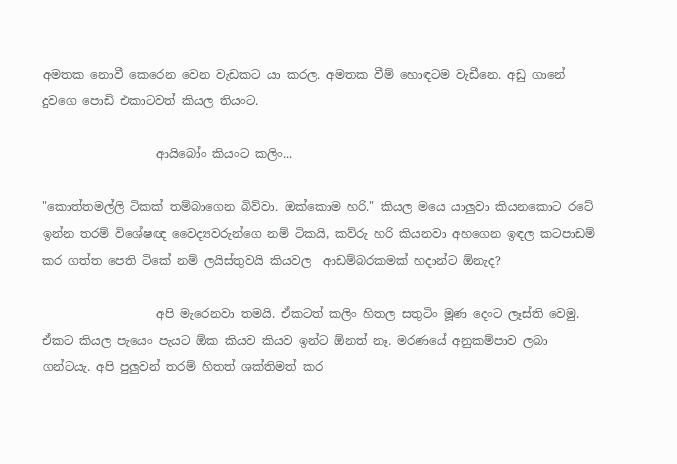අමතක නොවී කෙරෙන වෙන වැඩකට යා කරල. අමතක වීම් හොඳටම වැඩීනෙ. අඩු ගානේ දුවගෙ පොඩි එකාටවත් කියල තියංට.

                   ආයිබෝං කියංට කලිං...

"කොත්තමල්ලි ටිකක් තම්බාගෙන බිව්වා. ඔක්කොම හරි." කියල මයෙ යාලුවා කියනකොට රටේ ඉන්න තරම් විශේෂඥ වෛද්‍යවරුන්ගෙ නම් ටිකයි, කව්රු හරි කියනවා අහගෙන ඉඳල කටපාඩම් කර ගත්ත පෙති ටිකේ නම් ලයිස්තුවයි කියවල  ආඩම්බරකමක් හදාන්ට ඕනැද?

                   අපි මැරෙනවා තමයි. ඒකටත් කලිං හිතල සතුටිං මූණ දෙංට ලෑස්ති වෙමු. ඒකට කියල පැයෙං පැයට ඕක කියව කියව ඉන්ට ඕනත් නෑ. මරණයේ අනුකම්පාව ලබා ගන්ටයැ. අපි පුලුවන් තරම් හිතත් ශක්තිමත් කර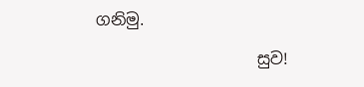ගනිමු.

                    සුව!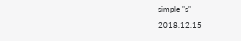simple "s"
2018.12.15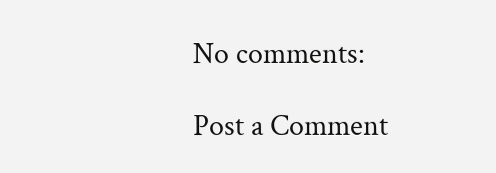No comments:

Post a Comment